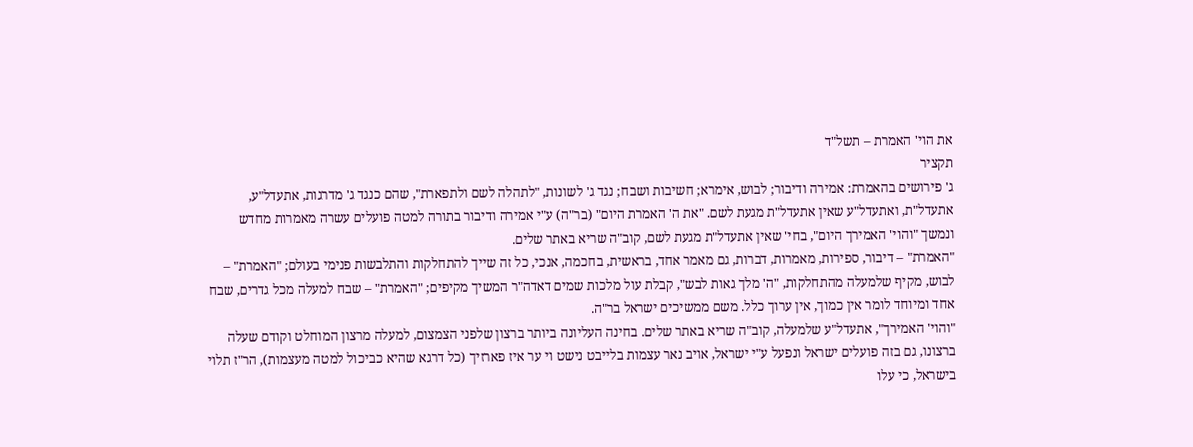את הוי' האמרת – תשל"ד
תקציר
ג' פירושים בהאמרת: אמירה ודיבור; לבוש, אימרא; חשיבות ושבח; נגד ג' לשונות, "לתהלה לשם ולתפארת", שהם כנגד ג' מדרגות, אתעדל"ע, אתעדל"ת, ואתעדל"ע שאין אתעדל"ת מגעת לשם. "את ה' האמרת היום" (בר"ה) ע"י אמירה ודיבור בתורה למטה פועלים עשרה מאמרות מחדש ונמשך "והוי' האמירך היום", בחי' שאין אתעדל"ת מגעת לשם, קוב"ה שריא באתר שלים.
"האמרת" – דיבור, ספירות, מאמרות, דברות, גם מאמר אחד, בראשית, בחכמה, אנכי, כל זה שייך להתחלקות והתלבשות פנימי בעולם; "האמרת" – לבוש, מקיף שלמעלה מהתחלקות, "ה' מלך גאות לבש", קבלת עול מלכות שמים דאדה"ר המשיך מקיפים; "האמרת" – שבח למעלה מכל גדרים, שבח אחד ומיוחד לומר אין כמוך, אין ערוך כלל. משם ממשיכים ישראל בר"ה.
"והוי' האמירך", אתעדל"ע שלמעלה, קוב"ה שריא באתר שלים. בחינה העליונה ביותר ברצון שלפני הצמצום, למעלה מרצון המוחלט וקודם שעלה ברצונו, גם בזה פועלים ישראל ונפעל ע"י ישראל, אויב נאר עצמות בלייבט נישט וי ער איז פארזיך (כל דרגא שהיא כביכול למטה מעצמות), הר"ז תלוי בישראל, כי עלו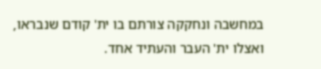במחשבה ונחקקה צורתם בו ית' קודם שנבראו, ואצלו ית' העבר והעתיד אחד.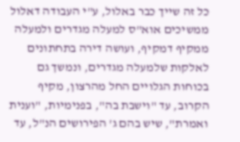כל זה שייך כבר באלול, ע"י העבודה דאלול ממשיכים אוא"ס למעלה מגדרים ולמעלה ממקיף דמקיף, ועושה דירה בתחתונים לאלקות שלמעלה מגדרים, ונמשך גם בכוחות הגלויים החל מהרצון, מקיף הקרוב, עד "וישבת בה", בפנימיות, "וענית ואמרת", שיש בהם ג' הפירושים הנ"ל, עד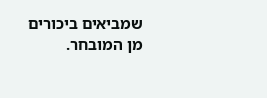שמביאים ביכורים מן המובחר.